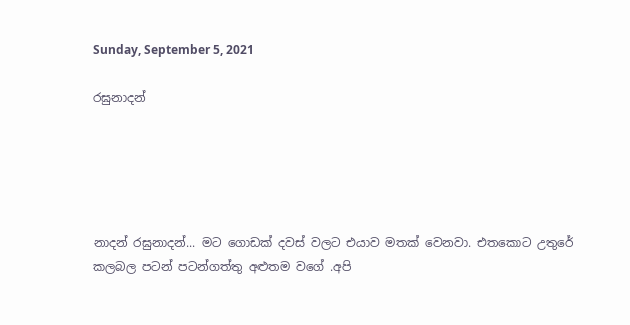Sunday, September 5, 2021

රඝුනාදන්





නාදන් රඝුනාදන්... මට ගොඩක් දවස් වලට එයාව මතක් වෙනවා. එතකොට උතුරේ කලබල පටන් පටන්ගත්තු අළුතම වගේ .අපි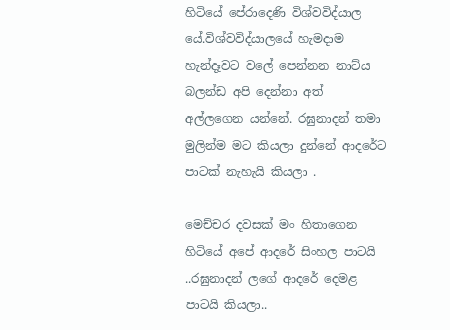හිටියේ පේරාදෙණි විශ්වවිද්යාල යේ.විශ්වවිද්යාලයේ හැමදාම හැන්දෑවට වලේ පෙන්නන නාට්ය බලන්ඩ අපි දෙන්නා අත් අල්ලගෙන යන්නේ. රඝුනාදන් තමා මුලින්ම මට කියලා දුන්නේ ආදරේට පාටක් නැහැයි කියලා .

මෙච්චර දවසක් මං හිතාගෙන හිටියේ අපේ ආදරේ සිංහල පාටයි ..රඝුනාදන් ලගේ ආදරේ දෙමළ පාටයි කියලා..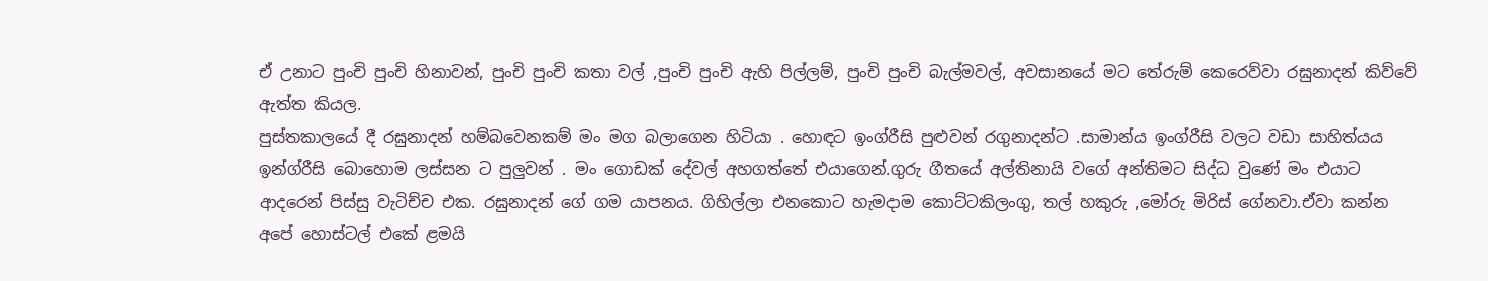ඒ උනාට පුංචි පුංචි හිනාවන්, පුංචි පුංචි කතා වල් ,පුංචි පුංචි ඇහි පිල්ලම්, පුංචි පුංචි බැල්මවල්, අවසානයේ මට තේරුම් කෙරෙව්වා රඝුනාදන් කිව්වේ ඇත්ත කියල.
පුස්තකාලයේ දී රඝුනාදන් හම්බවෙනකම් මං මග බලාගෙන හිටියා . හොඳට ඉංග්රීසි පුළුවන් රගුනාදන්ට .සාමාන්ය ඉංග්රීසි වලට වඩා සාහිත්යය ඉන්ග්රීසි බොහොම ලස්සන ට පුලුවන් . මං ගොඩක් දේවල් අහගත්තේ එයාගෙන්.ගුරු ගීතයේ අල්තිනායි වගේ අන්තිමට සිද්ධ වුණේ මං එයාට ආදරෙන් පිස්සු වැටිච්ච එක. රඝුනාදන් ගේ ගම යාපනය. ගිහිල්ලා එනකොට හැමදාම කොට්ටකිලංගු, තල් හකුරු ,මෝරු මිරිස් ගේනවා.ඒවා කන්න අපේ හොස්ටල් එකේ ළමයි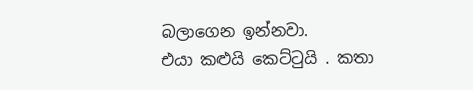බලාගෙන ඉන්නවා.
එයා කළුයි කෙට්ටුයි . කතා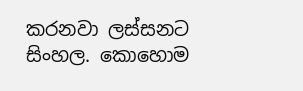කරනවා ලස්සනට සිංහල. කොහොම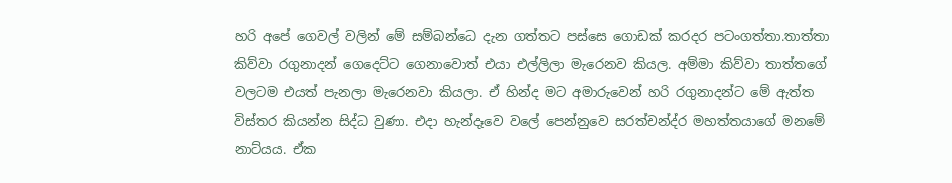හරි අපේ ගෙවල් වලින් මේ සම්බන්ධෙ දැන ගත්තට පස්සෙ ගොඩක් කරදර පටංගත්තා.තාත්තා කිව්වා රගුනාදන් ගෙදෙට්ට ගෙනාවොත් එයා එල්ලිලා මැරෙනව කියල. අම්මා කිව්වා තාත්තගේ වලටම එයත් පැනලා මැරෙනවා කියලා. ඒ හින්ද මට අමාරුවෙන් හරි රගුනාදන්ට මේ ඇත්ත විස්තර කියන්න සිද්ධ වුණා. එදා හැන්දෑවෙ වලේ පෙන්නුවෙ සරත්චන්ද්ර මහත්තයාගේ මනමේ නාට්යය. ඒක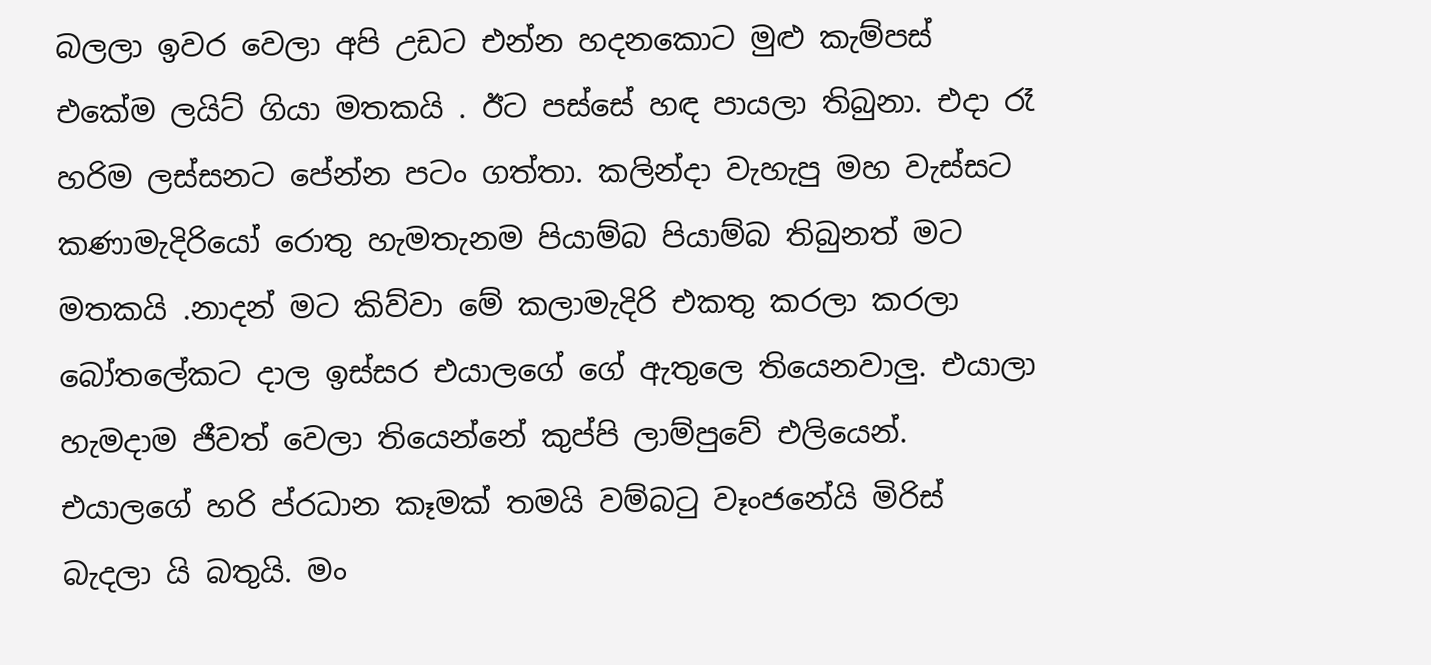බලලා ඉවර වෙලා අපි උඩට එන්න හදනකොට මුළු කැම්පස් එකේම ලයිට් ගියා මතකයි . ඊට පස්සේ හඳ පායලා තිබුනා. එදා රෑ හරිම ලස්සනට පේන්න පටං ගත්තා. කලින්දා වැහැපු මහ වැස්සට කණාමැදිරියෝ රොතු හැමතැනම පියාම්බ පියාම්බ තිබුනත් මට මතකයි .නාදන් මට කිව්වා මේ කලාමැදිරි එකතු කරලා කරලා බෝතලේකට දාල ඉස්සර එයාලගේ ගේ ඇතුලෙ තියෙනවාලු. එයාලා හැමදාම ජීවත් වෙලා තියෙන්නේ කුප්පි ලාම්පුවේ එලියෙන්.
එයාලගේ හරි ප්රධාන කෑමක් තමයි වම්බටු වෑංජනේයි මිරිස් බැදලා යි බතුයි. මං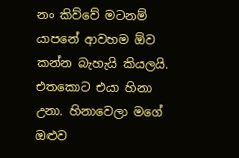නං කිව්වේ මටනම් යාපනේ ආවහම ඕව කන්න බැහැයි කියලයි. එතකොට එයා හිනා උනා. හිනාවෙලා මගේ ඔළුව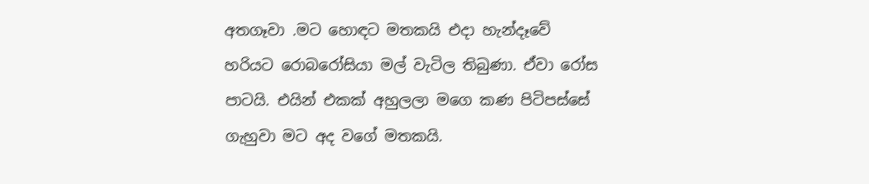අතගෑවා .මට හොඳට මතකයි එදා හැන්දෑවේ හරියට රොබරෝසියා මල් වැටිල තිබුණා. ඒවා රෝස පාටයි. එයින් එකක් අහුලලා මගෙ කණ පිටිපස්සේ ගැහුවා මට අද වගේ මතකයි.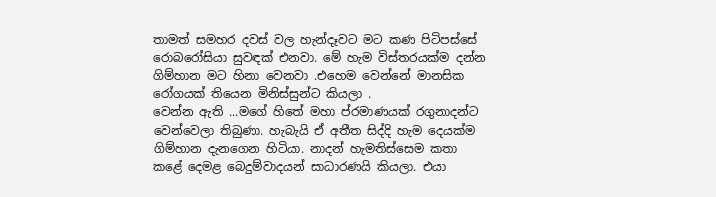තාමත් සමහර දවස් වල හැන්දෑවට මට කණ පිටිපස්සේ රොබරෝසියා සුවඳක් එනවා. මේ හැම විස්තරයක්ම දන්න ගිම්හාන මට හිනා වෙනවා .එහෙම වෙන්නේ මානසික රෝගයක් තියෙන මිනිස්සුන්ට කියලා .
වෙන්න ඇති ...මගේ හිතේ මහා ප්රමාණයක් රගුනාදන්ට වෙන්වෙලා තිබුණා. හැබැයි ඒ අතීත සිද්දි හැම දෙයක්ම ගිම්හාන දැනගෙන හිටියා. නාදන් හැමතිස්සෙම කතා කළේ දෙමළ බෙදුම්වාදයන් සාධාරණයි කියලා. එයා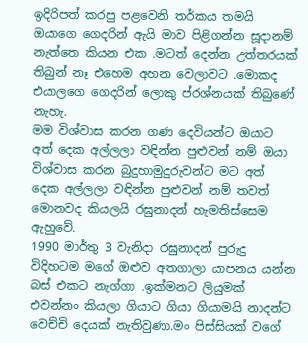ඉදිරිපත් කරපු පළවෙනි තර්කය තමයි ඔයාගෙ ගෙදරින් ඇයි මාව පිළිගන්න සූදානම් නැත්තෙ කියන එක .මටත් දෙන්න උත්තරයක් තිබුන් නෑ එහෙම අහන වෙලාවට .මොකද එයාලගෙ ගෙදරින් ලොකු ප්රශ්නයක් තිබුණේ නැහැ.
මම විශ්වාස කරන ගණ දෙවියන්ට ඔයාට අත් දෙක අල්ලලා වඳින්න පුළුවන් නම් ඔයා විශ්වාස කරන බුදුහාමුදුරුවන්ට මට අත් දෙක අල්ලලා වඳින්න පුළුවන් නම් තවත් මොනවද කියලයි රඝුනාදන් හැමතිස්සෙම ඇහුවේ.
1990 මාර්තු 3 වැනිදා රඝුනාදන් පුරුදු විදිහටම මගේ ඔළුව අතගාලා යාපනය යන්න බස් එකට නැග්ගා .ඉක්මනට ලියුමක් එවන්නං කියලා ගියාට ගියා ගියාමයි නාදන්ට වෙච්චි දෙයක් නැතිවුණා.මං පිස්සියක් වගේ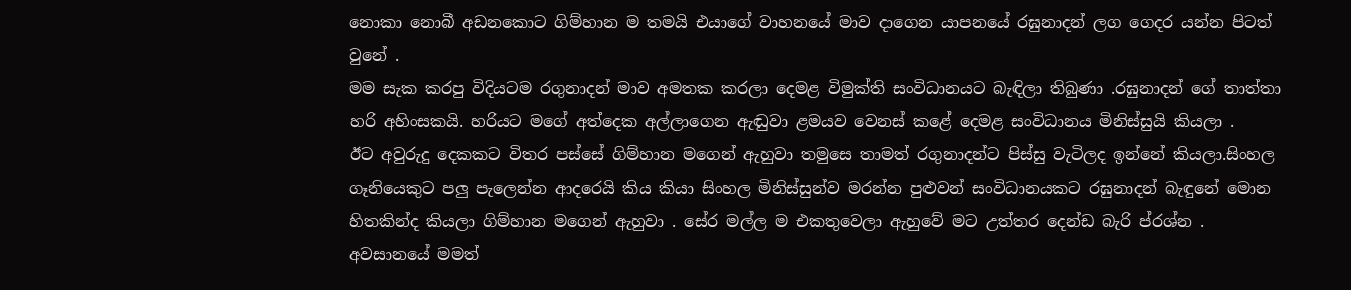නොකා නොබී අඩනකොට ගිම්හාන ම තමයි එයාගේ වාහනයේ මාව දාගෙන යාපනයේ රඝුනාදන් ලග ගෙදර යන්න පිටත් වුනේ .
මම සැක කරපු විදියටම රගුනාදන් මාව අමතක කරලා දෙමළ විමුක්ති සංවිධානයට බැඳිලා තිබුණා .රඝුනාදන් ගේ තාත්තා හරි අහිංසකයි. හරියට මගේ අත්දෙක අල්ලාගෙන ඇඬුවා ළමයව වෙනස් කළේ දෙමළ සංවිධානය මිනිස්සුයි කියලා .
ඊට අවුරුදු දෙකකට විතර පස්සේ ගිම්හාන මගෙන් ඇහුවා තමුසෙ තාමත් රගුනාදන්ට පිස්සු වැටිලද ඉන්නේ කියලා.සිංහල ගෑනියෙකුට පලු පැලෙන්න ආදරෙයි කිය කියා සිංහල මිනිස්සුන්ව මරන්න පුළුවන් සංවිධානයකට රඝුනාදන් බැඳුනේ මොන හිතකින්ද කියලා ගිම්හාන මගෙන් ඇහුවා . සේර මල්ල ම එකතුවෙලා ඇහුවේ මට උත්තර දෙන්ඩ බැරි ප්රශ්න .
අවසානයේ මමත්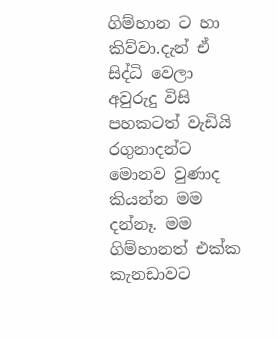ගිම්හාන ට හා කිව්වා.දැන් ඒ සිද්ධි වෙලා අවුරුදු විසි පහකටත් වැඩියි රගුනාදන්ට මොනව වුණාද කියන්න මම දන්නෑ. මම ගිම්හානත් එක්ක කැනඩාවට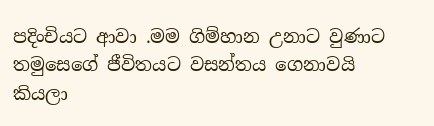පදිංචියට ආවා .මම ගිම්හාන උනාට වුණාට තමුසෙගේ ජීවිතයට වසන්තය ගෙනාවයි කියලා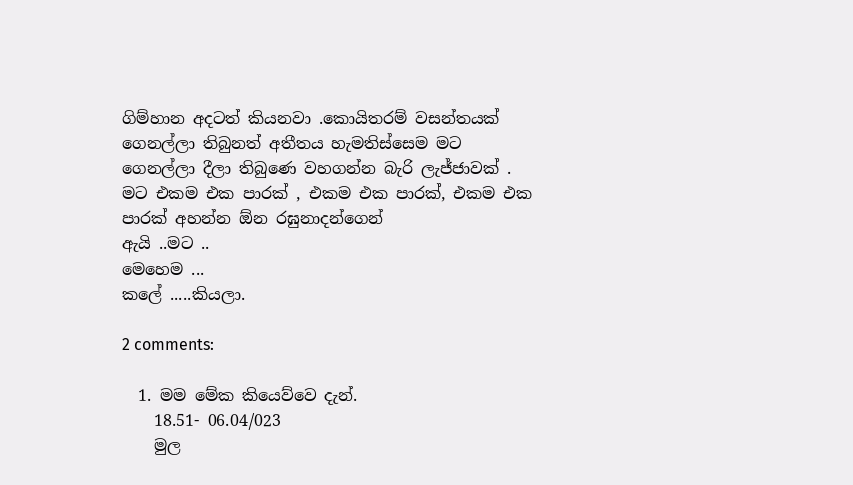ගිම්හාන අදටත් කියනවා .කොයිතරම් වසන්තයක් ගෙනල්ලා තිබුනත් අතීතය හැමතිස්සෙම මට ගෙනල්ලා දීලා තිබුණෙ වහගන්න බැරි ලැජ්ජාවක් .
මට එකම එක පාරක් , එකම එක පාරක්, එකම එක පාරක් අහන්න ඕන රඝුනාදන්ගෙන්
ඇයි ..මට ..
මෙහෙම ...
කලේ .....කියලා.

2 comments:

  1. මම මේක කියෙව්වෙ දැන්.
    18.51- 06.04/023
    මුල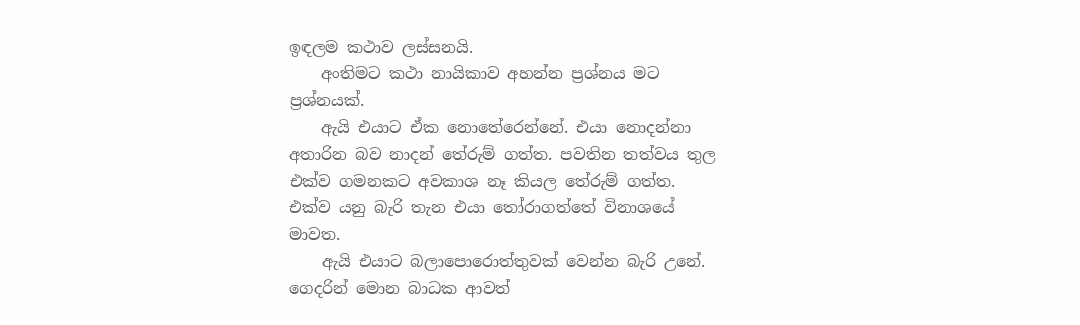ඉඳලම කථාව ලස්සනයි.
    අංතිමට කථා නායිකාව අහන්න ප්‍රශ්නය මට ප්‍රශ්නයක්.
    ඇයි එයාට ඒක නොතේරෙන්නේ. එයා නොදන්නා අතාරින බව නාදන් තේරුම් ගත්ත. පවතින තත්වය තුල එක්ව ගමනකට අවකාශ නෑ කියල තේරුම් ගත්ත. එක්ව යනු බැරි තැන එයා තෝරාගත්තේ විනාශයේ මාවත.
    ඇයි එයාට බලාපොරොත්තුවක් වෙන්න බැරි උනේ. ගෙදරින් මොන බාධක ආවත්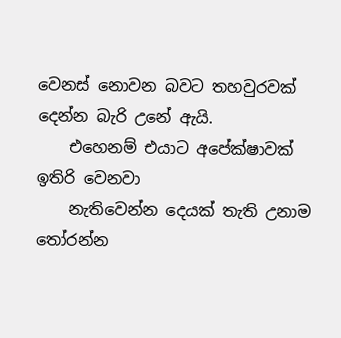වෙනස් නොවන බවට තහවුරවක් දෙන්න බැරි උනේ ඇයි.
    එහෙනම් එයාට අපේක්ෂාවක්‍ ඉතිරි වෙනවා
    නැතිවෙන්න දෙයක් තැති උනාම තෝරන්න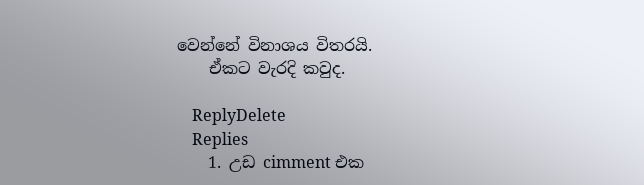වෙන්නේ විනාශය විතරයි.
    ඒකට වැරදි කවුද.

    ReplyDelete
    Replies
    1. උඩ cimment එක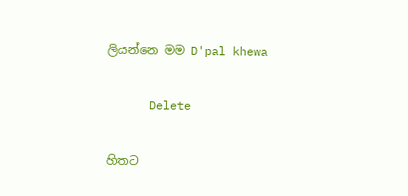ලියන්නෙ මම D'pal khewa

      Delete

හිතට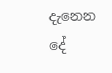දැනෙන දේ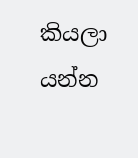කියලා යන්න